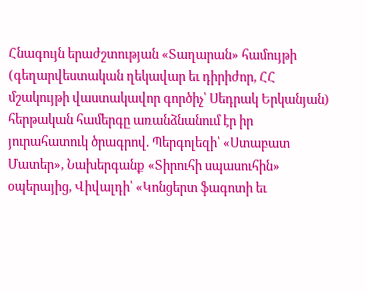Հնագույն երաժշտության «Տաղարան» համույթի (գեղարվեստական ղեկավար եւ դիրիժոր, ՀՀ մշակույթի վաստակավոր գործիչ՝ Սեդրակ Երկանյան) հերթական համերգը առանձնանում էր իր յուրահատուկ ծրագրով. Պերգոլեզի՝ «Ստաբատ Մատեր», Նախերգանք «Տիրուհի սպասուհին» օպերայից, Վիվալդի՝ «Կոնցերտ ֆագոտի եւ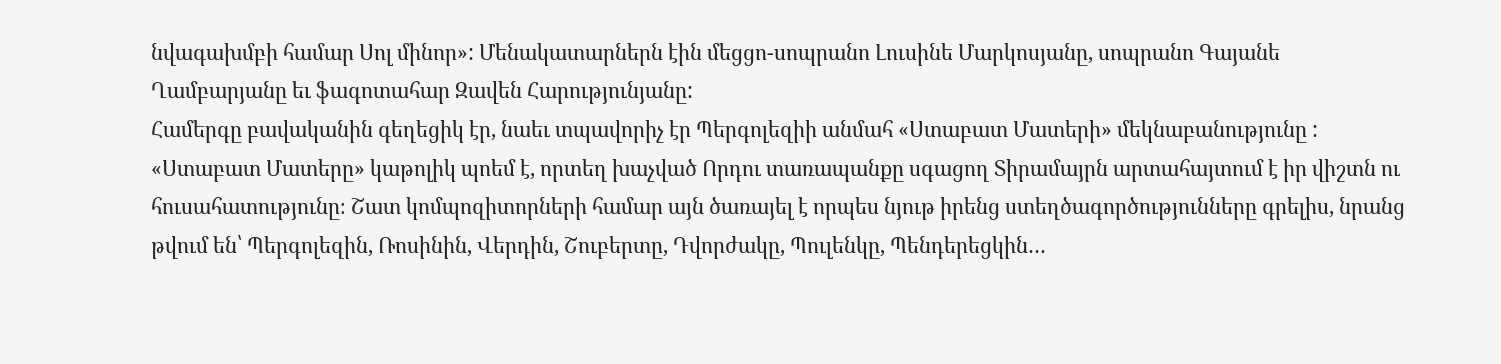նվագախմբի համար Սոլ մինոր»: Մենակատարներն էին մեցցո-սոպրանո Լուսինե Մարկոսյանը, սոպրանո Գայանե Ղամբարյանը եւ ֆագոտահար Զավեն Հարությունյանը:
Համերգը բավականին գեղեցիկ էր, նաեւ տպավորիչ էր Պերգոլեզիի անմահ «Ստաբատ Մատերի» մեկնաբանությունը :
«Ստաբատ Մատերը» կաթոլիկ պոեմ է, որտեղ խաչված Որդու տառապանքը սգացող Տիրամայրն արտահայտում է իր վիշտն ու հուսահատությունը։ Շատ կոմպոզիտորների համար այն ծառայել է որպես նյութ իրենց ստեղծագործությունները գրելիս, նրանց թվում են՝ Պերգոլեզին, Ռոսինին, Վերդին, Շուբերտը, Դվորժակը, Պուլենկը, Պենդերեցկին…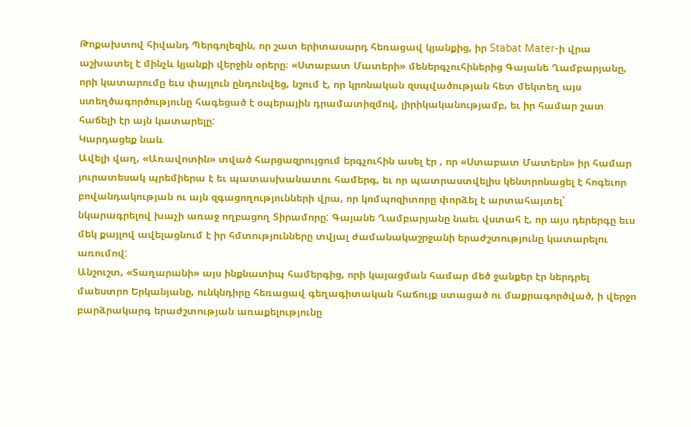Թոքախտով հիվանդ Պերգոլեզին, որ շատ երիտասարդ հեռացավ կյանքից, իր Stabat Mater-ի վրա աշխատել է մինչև կյանքի վերջին օրերը։ «Ստաբատ Մատերի» մեներգչուհիներից Գայանե Ղամբարյանը, որի կատարումը եւս փայլուն ընդունվեց, նշում է, որ կրոնական զսպվածության հետ մեկտեղ այս ստեղծագործությունը հագեցած է օպերային դրամատիզմով, լիրիկականությամբ, եւ իր համար շատ հաճելի էր այն կատարելը:
Կարդացեք նաև
Ավելի վաղ, «Առավոտին» տված հարցազրույցում երգչուհին ասել էր , որ «Ստաբատ Մատերն» իր համար յուրատեսակ պրեմիերա է եւ պատասխանատու համերգ, եւ որ պատրաստվելիս կենտրոնացել է հոգեւոր բովանդակության ու այն զգացողությունների վրա, որ կոմպոզիտորը փորձել է արտահայտել՝ նկարագրելով խաչի առաջ ողբացող Տիրամորը: Գայանե Ղամբարյանը նաեւ վստահ է, որ այս դերերգը եւս մեկ քայլով ավելացնում է իր հմտությունները տվյալ ժամանակաշրջանի երաժշտությունը կատարելու առումով:
Անշուշտ, «Տաղարանի» այս ինքնատիպ համերգից, որի կայացման համար մեծ ջանքեր էր ներդրել մաեստրո Երկանյանը, ունկնդիրը հեռացավ գեղագիտական հաճույք ստացած ու մաքրագործված, ի վերջո բարձրակարգ երաժշտության առաքելությունը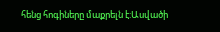հենց հոգիները մաքրելն է:Ասվածի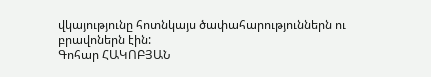վկայությունը հոտնկայս ծափահարություններն ու բրավոներն էին:
Գոհար ՀԱԿՈԲՅԱՆ